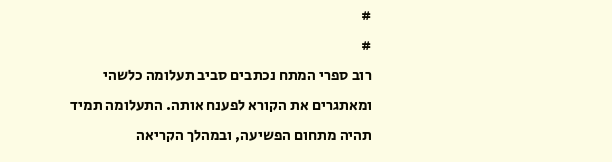#
#
רוב ספרי המתח נכתבים סביב תעלומה כלשהי ומאתגרים את הקורא לפענח אותה. התעלומה תמיד תהיה מתחום הפשיעה, ובמהלך הקריאה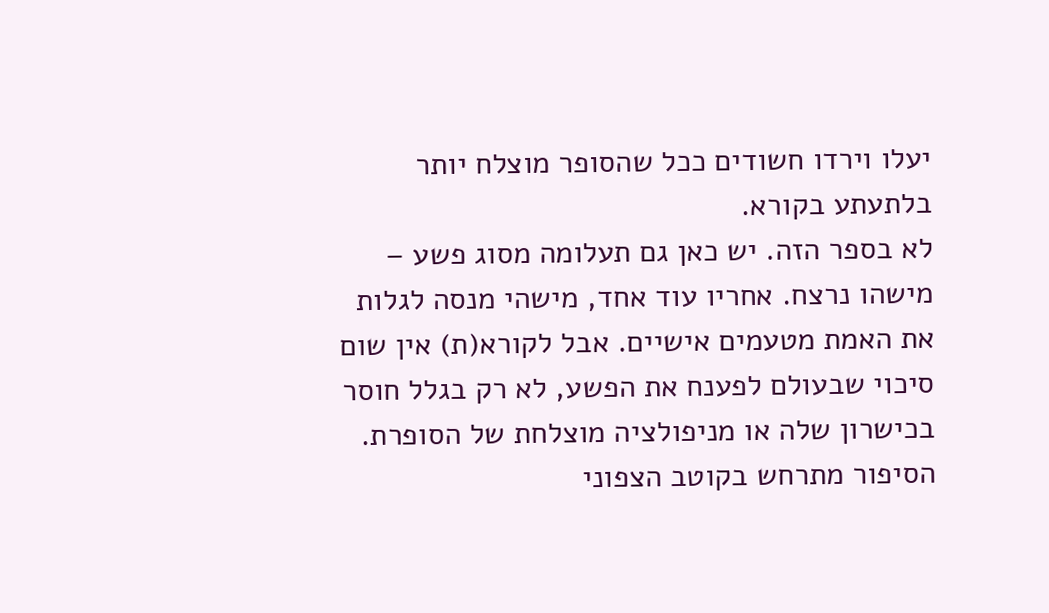יעלו וירדו חשודים ככל שהסופר מוצלח יותר בלתעתע בקורא.
לא בספר הזה. יש כאן גם תעלומה מסוג פשע – מישהו נרצח. אחריו עוד אחד, מישהי מנסה לגלות את האמת מטעמים אישיים. אבל לקורא(ת) אין שום סיכוי שבעולם לפענח את הפשע, לא רק בגלל חוסר בכישרון שלה או מניפולציה מוצלחת של הסופרת. הסיפור מתרחש בקוטב הצפוני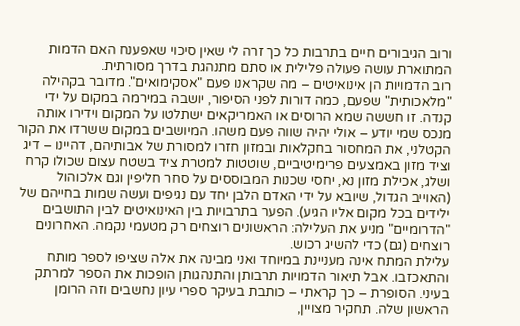ורוב הגיבורים חיים בתרבות כל כך זרה לי שאין סיכוי שאפענח האם הדמות המתוארת עושה פעולה פלילית או סתם מתנהגת בדרך מסורתית.
רוב הדמויות הן אינואיטים – מה שקראנו פעם "אסקימואים". מדובר בקהילה "מלאכותית" שפעם, כמה דורות לפני הסיפור, יושבה במירמה במקום על ידי קנדה. זו חששה שמא הרוסים או האמריקאים ישתלטו על המקום וידירו אותה מנכס שמי יודע – אולי יהיה שווה פעם משהו. המיושבים במקום ששרדו את הקור הקטלני, את המחסור בחקלאות ובמזון חזרו למסורת של אבותיהם, דהיינו – דיג וציד מזון באמצעים פרימיטיביים, שוטטות למטרת ציד בשטח עצום שכולו קרח ושלג, אכילת מזון נא, יחסי שכנות המבוססים על סחר חליפין וגם אלכוהול (האוייב הגדול, שיובא על ידי האדם הלבן יחד עם נגיפים ועשה שמות בחייהם של ילידים בכל מקום אליו הגיע). הפער בתרבויות בין האינואיטים לבין התושבים "הדרומיים" מניע את העלילה: הראשונים רוצחים רק מטעמי נקמה. האחרונים רוצחים (גם) כדי להשיג רכוש.
עלילת המתח אינה מעניינת במיוחד ואני מבינה את אלה שציפו לספר מותח והתאכזבו. אבל תיאור הדמויות תרבותן והתנהגותן הופכות את הספר למרתק בעיני. הסופרת – כך קראתי – כותבת בעיקר ספרי עיון נחשבים וזה הרומן הראשון שלה. תחקיר מצויין,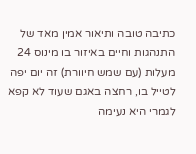כתיבה טובה ותיאור אמין מאד של התנהגות וחיים באיזור בו מינוס 24 מעלות (עם שמש חיוורת) זה יום יפה לטייל בו, רחצה באגם שעוד לא קפא לגמרי היא נעימה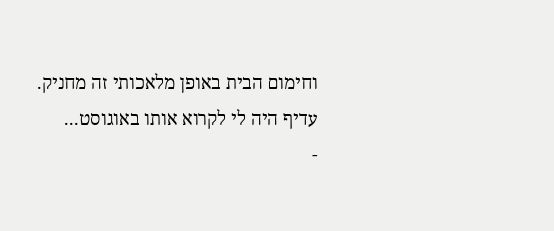וחימום הבית באופן מלאכותי זה מחניק. עדיף היה לי לקרוא אותו באוגוסט...
-